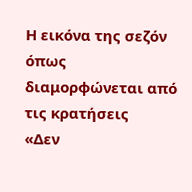Η εικόνα της σεζόν όπως διαμορφώνεται από τις κρατήσεις
«Δεν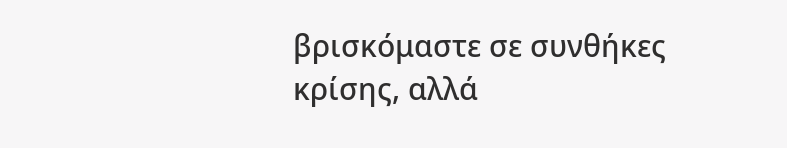βρισκόμαστε σε συνθήκες κρίσης, αλλά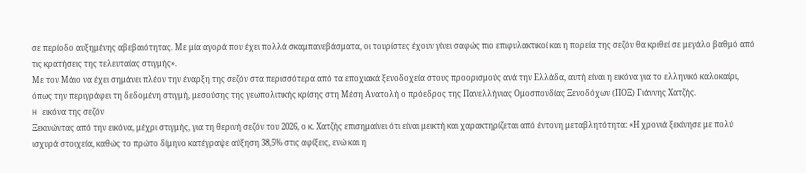σε περίοδο αυξημένης αβεβαιότητας. Με μία αγορά που έχει πολλά σκαμπανεβάσματα, οι τουρίστες έχουν γίνει σαφώς πιο επιφυλακτικοί και η πορεία της σεζόν θα κριθεί σε μεγάλο βαθμό από τις κρατήσεις της τελευταίας στιγμής».
Με τον Μάιο να έχει σημάνει πλέον την έναρξη της σεζόν στα περισσότερα από τα εποχιακά ξενοδοχεία στους προορισμούς ανά την Ελλάδα, αυτή είναι η εικόνα για το ελληνικό καλοκαίρι, όπως την περιγράφει τη δεδομένη στιγμή, μεσούσης της γεωπολιτικής κρίσης στη Μέση Ανατολή ο πρόεδρος της Πανελλήνιας Ομοσπονδίας Ξενοδόχων (ΠΟΞ) Γιάννης Χατζής.
H εικόνα της σεζόν
Ξεκινώντας από την εικόνα, μέχρι στιγμής, για τη θερινή σεζόν του 2026, ο κ. Χατζής επισημαίνει ότι είναι μεικτή και χαρακτηρίζεται από έντονη μεταβλητότητα: «Η χρονιά ξεκίνησε με πολύ ισχυρά στοιχεία, καθώς το πρώτο δίμηνο κατέγραψε αύξηση 38,5% στις αφίξεις, ενώ και η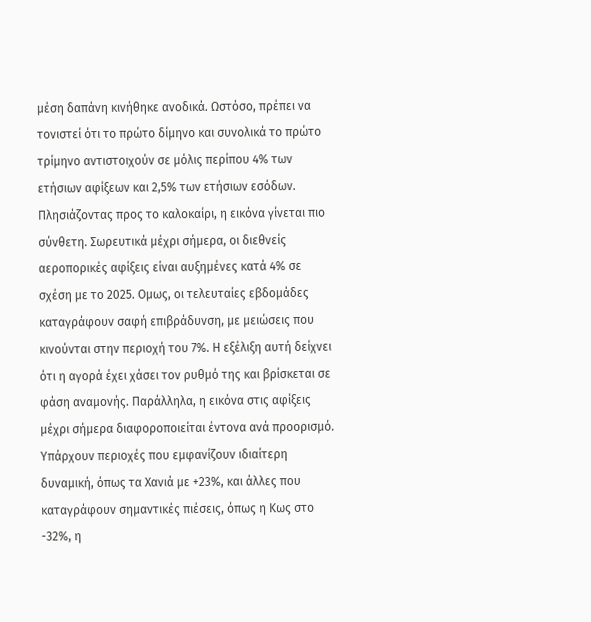μέση δαπάνη κινήθηκε ανοδικά. Ωστόσο, πρέπει να τονιστεί ότι το πρώτο δίμηνο και συνολικά το πρώτο τρίμηνο αντιστοιχούν σε μόλις περίπου 4% των ετήσιων αφίξεων και 2,5% των ετήσιων εσόδων. Πλησιάζοντας προς το καλοκαίρι, η εικόνα γίνεται πιο σύνθετη. Σωρευτικά μέχρι σήμερα, οι διεθνείς αεροπορικές αφίξεις είναι αυξημένες κατά 4% σε σχέση με το 2025. Ομως, οι τελευταίες εβδομάδες καταγράφουν σαφή επιβράδυνση, με μειώσεις που κινούνται στην περιοχή του 7%. Η εξέλιξη αυτή δείχνει ότι η αγορά έχει χάσει τον ρυθμό της και βρίσκεται σε φάση αναμονής. Παράλληλα, η εικόνα στις αφίξεις μέχρι σήμερα διαφοροποιείται έντονα ανά προορισμό. Υπάρχουν περιοχές που εμφανίζουν ιδιαίτερη δυναμική, όπως τα Χανιά με +23%, και άλλες που καταγράφουν σημαντικές πιέσεις, όπως η Κως στο -32%, η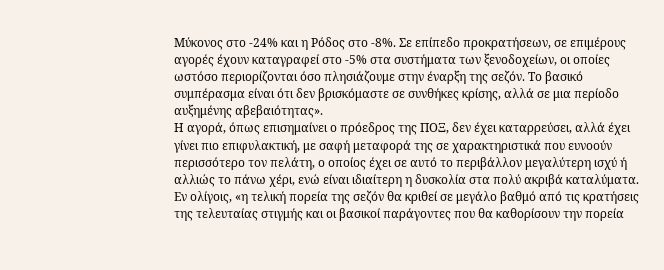Μύκονος στο -24% και η Ρόδος στο -8%. Σε επίπεδο προκρατήσεων, σε επιμέρους αγορές έχουν καταγραφεί στο -5% στα συστήματα των ξενοδοχείων, οι οποίες ωστόσο περιορίζονται όσο πλησιάζουμε στην έναρξη της σεζόν. Το βασικό συμπέρασμα είναι ότι δεν βρισκόμαστε σε συνθήκες κρίσης, αλλά σε μια περίοδο αυξημένης αβεβαιότητας».
Η αγορά, όπως επισημαίνει ο πρόεδρος της ΠΟΞ, δεν έχει καταρρεύσει, αλλά έχει γίνει πιο επιφυλακτική, με σαφή μεταφορά της σε χαρακτηριστικά που ευνοούν περισσότερο τον πελάτη, ο οποίος έχει σε αυτό το περιβάλλον μεγαλύτερη ισχύ ή αλλιώς το πάνω χέρι, ενώ είναι ιδιαίτερη η δυσκολία στα πολύ ακριβά καταλύματα. Εν ολίγοις, «η τελική πορεία της σεζόν θα κριθεί σε μεγάλο βαθμό από τις κρατήσεις της τελευταίας στιγμής και οι βασικοί παράγοντες που θα καθορίσουν την πορεία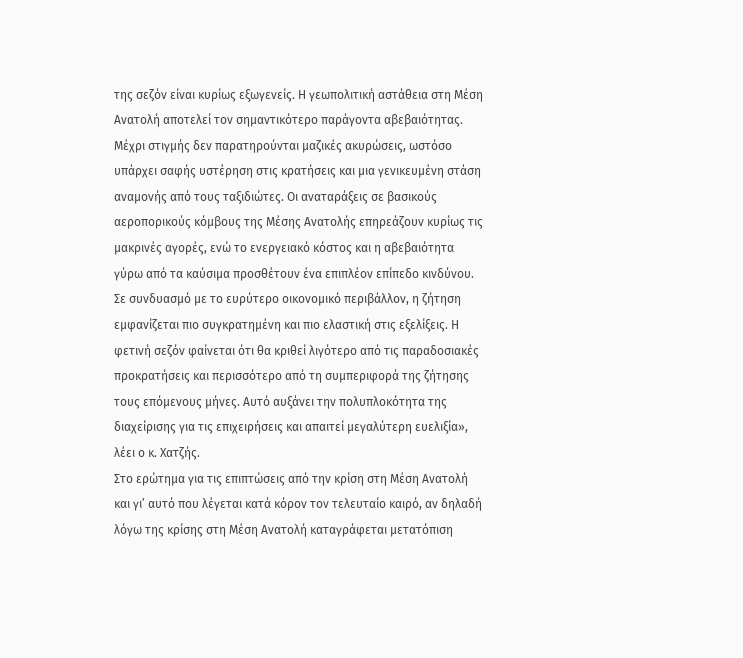της σεζόν είναι κυρίως εξωγενείς. Η γεωπολιτική αστάθεια στη Μέση Ανατολή αποτελεί τον σημαντικότερο παράγοντα αβεβαιότητας. Μέχρι στιγμής δεν παρατηρούνται μαζικές ακυρώσεις, ωστόσο υπάρχει σαφής υστέρηση στις κρατήσεις και μια γενικευμένη στάση αναμονής από τους ταξιδιώτες. Οι αναταράξεις σε βασικούς αεροπορικούς κόμβους της Μέσης Ανατολής επηρεάζουν κυρίως τις μακρινές αγορές, ενώ το ενεργειακό κόστος και η αβεβαιότητα γύρω από τα καύσιμα προσθέτουν ένα επιπλέον επίπεδο κινδύνου. Σε συνδυασμό με το ευρύτερο οικονομικό περιβάλλον, η ζήτηση εμφανίζεται πιο συγκρατημένη και πιο ελαστική στις εξελίξεις. Η φετινή σεζόν φαίνεται ότι θα κριθεί λιγότερο από τις παραδοσιακές προκρατήσεις και περισσότερο από τη συμπεριφορά της ζήτησης τους επόμενους μήνες. Αυτό αυξάνει την πολυπλοκότητα της διαχείρισης για τις επιχειρήσεις και απαιτεί μεγαλύτερη ευελιξία», λέει ο κ. Χατζής.
Στο ερώτημα για τις επιπτώσεις από την κρίση στη Μέση Ανατολή και γι’ αυτό που λέγεται κατά κόρον τον τελευταίο καιρό, αν δηλαδή λόγω της κρίσης στη Μέση Ανατολή καταγράφεται μετατόπιση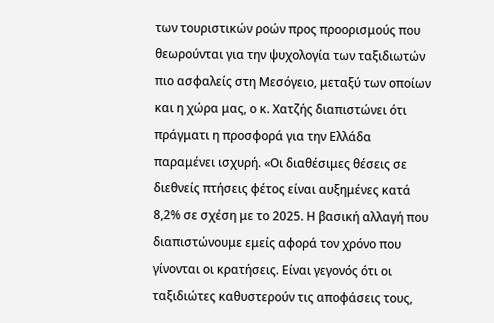των τουριστικών ροών προς προορισμούς που θεωρούνται για την ψυχολογία των ταξιδιωτών πιο ασφαλείς στη Μεσόγειο, μεταξύ των οποίων και η χώρα μας, ο κ. Χατζής διαπιστώνει ότι πράγματι η προσφορά για την Ελλάδα παραμένει ισχυρή. «Οι διαθέσιμες θέσεις σε διεθνείς πτήσεις φέτος είναι αυξημένες κατά 8,2% σε σχέση με το 2025. Η βασική αλλαγή που διαπιστώνουμε εμείς αφορά τον χρόνο που γίνονται οι κρατήσεις. Είναι γεγονός ότι οι ταξιδιώτες καθυστερούν τις αποφάσεις τους,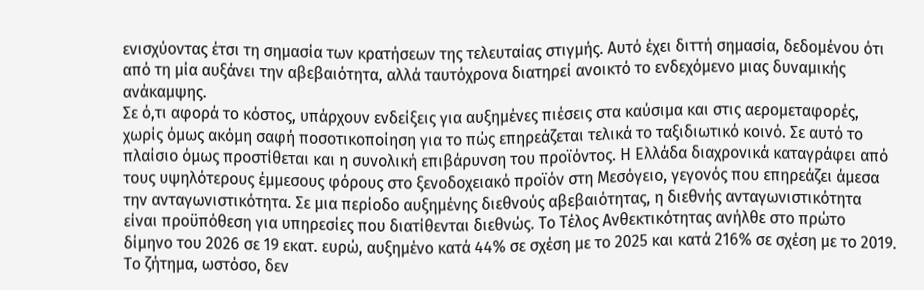ενισχύοντας έτσι τη σημασία των κρατήσεων της τελευταίας στιγμής. Αυτό έχει διττή σημασία, δεδομένου ότι από τη μία αυξάνει την αβεβαιότητα, αλλά ταυτόχρονα διατηρεί ανοικτό το ενδεχόμενο μιας δυναμικής ανάκαμψης.
Σε ό,τι αφορά το κόστος, υπάρχουν ενδείξεις για αυξημένες πιέσεις στα καύσιμα και στις αερομεταφορές, χωρίς όμως ακόμη σαφή ποσοτικοποίηση για το πώς επηρεάζεται τελικά το ταξιδιωτικό κοινό. Σε αυτό το πλαίσιο όμως προστίθεται και η συνολική επιβάρυνση του προϊόντος. Η Ελλάδα διαχρονικά καταγράφει από τους υψηλότερους έμμεσους φόρους στο ξενοδοχειακό προϊόν στη Μεσόγειο, γεγονός που επηρεάζει άμεσα την ανταγωνιστικότητα. Σε μια περίοδο αυξημένης διεθνούς αβεβαιότητας, η διεθνής ανταγωνιστικότητα είναι προϋπόθεση για υπηρεσίες που διατίθενται διεθνώς. Το Τέλος Ανθεκτικότητας ανήλθε στο πρώτο δίμηνο του 2026 σε 19 εκατ. ευρώ, αυξημένο κατά 44% σε σχέση με το 2025 και κατά 216% σε σχέση με το 2019. Το ζήτημα, ωστόσο, δεν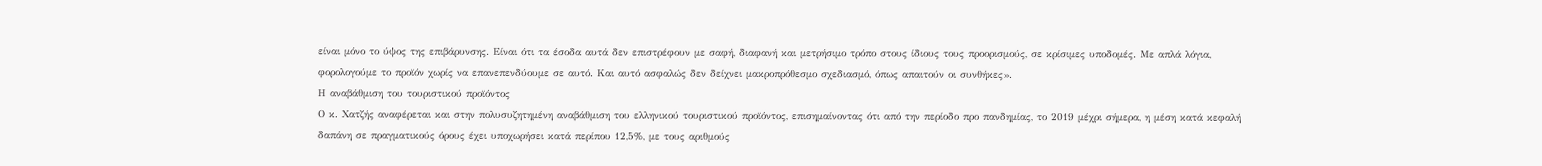είναι μόνο το ύψος της επιβάρυνσης. Είναι ότι τα έσοδα αυτά δεν επιστρέφουν με σαφή, διαφανή και μετρήσιμο τρόπο στους ίδιους τους προορισμούς, σε κρίσιμες υποδομές. Με απλά λόγια, φορολογούμε το προϊόν χωρίς να επανεπενδύουμε σε αυτό. Και αυτό ασφαλώς δεν δείχνει μακροπρόθεσμο σχεδιασμό, όπως απαιτούν οι συνθήκες».
Η αναβάθμιση του τουριστικού προϊόντος
Ο κ. Χατζής αναφέρεται και στην πολυσυζητημένη αναβάθμιση του ελληνικού τουριστικού προϊόντος, επισημαίνοντας ότι από την περίοδο προ πανδημίας, το 2019 μέχρι σήμερα, η μέση κατά κεφαλή δαπάνη σε πραγματικούς όρους έχει υποχωρήσει κατά περίπου 12,5%, με τους αριθμούς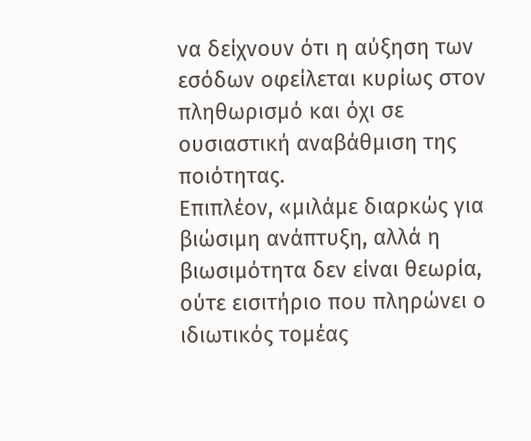να δείχνουν ότι η αύξηση των εσόδων οφείλεται κυρίως στον πληθωρισμό και όχι σε ουσιαστική αναβάθμιση της ποιότητας.
Επιπλέον, «μιλάμε διαρκώς για βιώσιμη ανάπτυξη, αλλά η βιωσιμότητα δεν είναι θεωρία, ούτε εισιτήριο που πληρώνει ο ιδιωτικός τομέας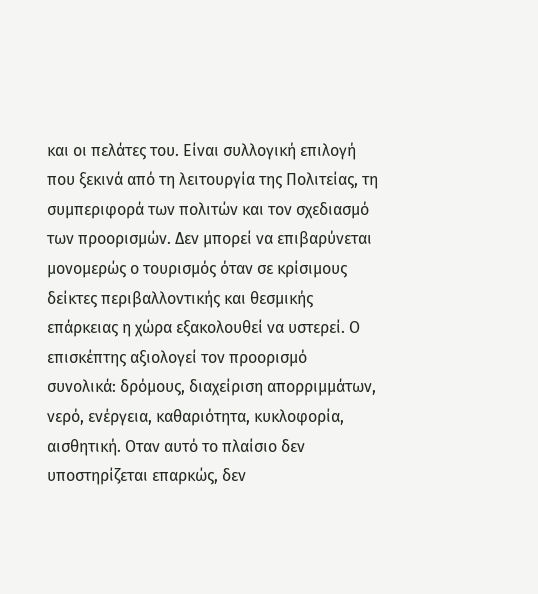και οι πελάτες του. Είναι συλλογική επιλογή που ξεκινά από τη λειτουργία της Πολιτείας, τη συμπεριφορά των πολιτών και τον σχεδιασμό των προορισμών. Δεν μπορεί να επιβαρύνεται μονομερώς ο τουρισμός όταν σε κρίσιμους δείκτες περιβαλλοντικής και θεσμικής επάρκειας η χώρα εξακολουθεί να υστερεί. Ο επισκέπτης αξιολογεί τον προορισμό συνολικά: δρόμους, διαχείριση απορριμμάτων, νερό, ενέργεια, καθαριότητα, κυκλοφορία, αισθητική. Οταν αυτό το πλαίσιο δεν υποστηρίζεται επαρκώς, δεν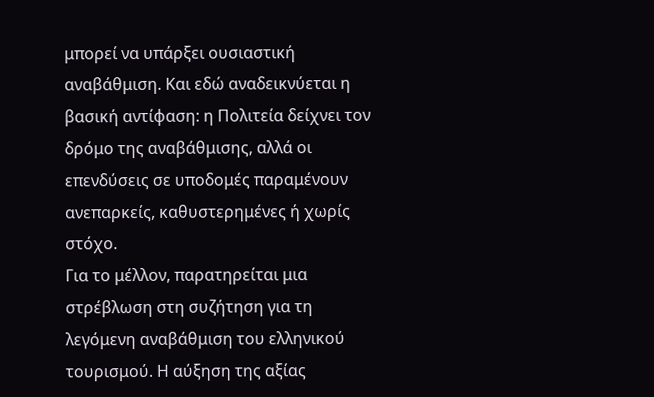μπορεί να υπάρξει ουσιαστική αναβάθμιση. Και εδώ αναδεικνύεται η βασική αντίφαση: η Πολιτεία δείχνει τον δρόμο της αναβάθμισης, αλλά οι επενδύσεις σε υποδομές παραμένουν ανεπαρκείς, καθυστερημένες ή χωρίς στόχο.
Για το μέλλον, παρατηρείται μια στρέβλωση στη συζήτηση για τη λεγόμενη αναβάθμιση του ελληνικού τουρισμού. Η αύξηση της αξίας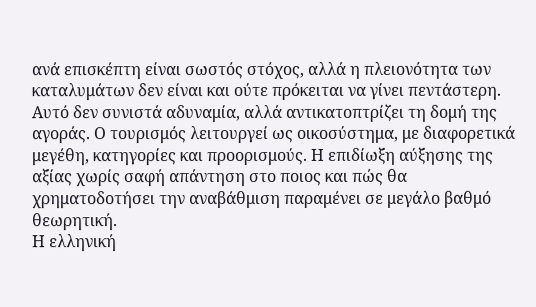ανά επισκέπτη είναι σωστός στόχος, αλλά η πλειονότητα των καταλυμάτων δεν είναι και ούτε πρόκειται να γίνει πεντάστερη. Αυτό δεν συνιστά αδυναμία, αλλά αντικατοπτρίζει τη δομή της αγοράς. Ο τουρισμός λειτουργεί ως οικοσύστημα, με διαφορετικά μεγέθη, κατηγορίες και προορισμούς. Η επιδίωξη αύξησης της αξίας χωρίς σαφή απάντηση στο ποιος και πώς θα χρηματοδοτήσει την αναβάθμιση παραμένει σε μεγάλο βαθμό θεωρητική.
Η ελληνική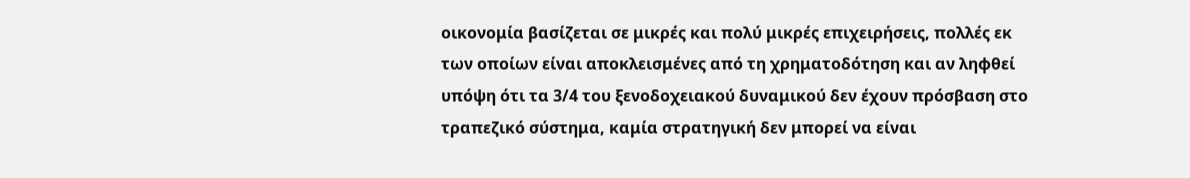οικονομία βασίζεται σε μικρές και πολύ μικρές επιχειρήσεις, πολλές εκ των οποίων είναι αποκλεισμένες από τη χρηματοδότηση και αν ληφθεί υπόψη ότι τα 3/4 του ξενοδοχειακού δυναμικού δεν έχουν πρόσβαση στο τραπεζικό σύστημα, καμία στρατηγική δεν μπορεί να είναι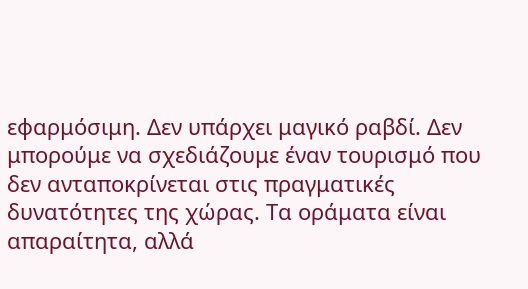εφαρμόσιμη. Δεν υπάρχει μαγικό ραβδί. Δεν μπορούμε να σχεδιάζουμε έναν τουρισμό που δεν ανταποκρίνεται στις πραγματικές δυνατότητες της χώρας. Τα οράματα είναι απαραίτητα, αλλά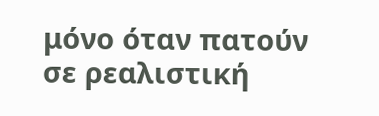μόνο όταν πατούν σε ρεαλιστική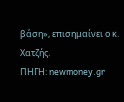βάση», επισημαίνει ο κ. Χατζής.
ΠΗΓΗ: newmoney.gr